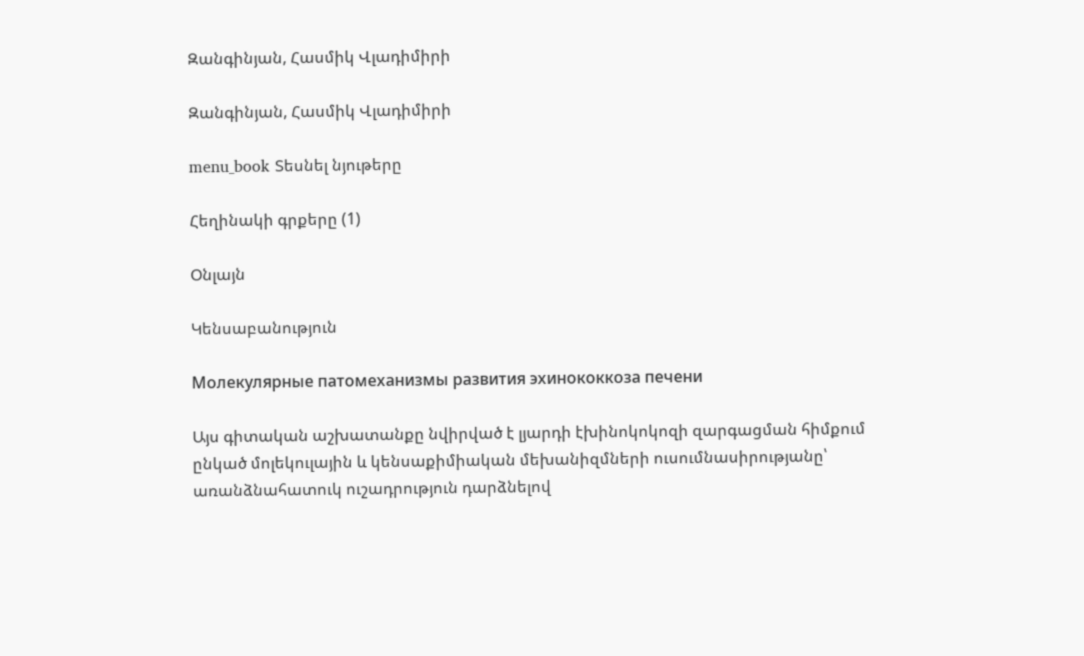Զանգինյան, Հասմիկ Վլադիմիրի

Զանգինյան, Հասմիկ Վլադիմիրի

menu_book Տեսնել նյութերը

Հեղինակի գրքերը (1)

Օնլայն

Կենսաբանություն

Молекулярные патомеханизмы развития эхинококкоза печени

Այս գիտական աշխատանքը նվիրված է լյարդի էխինոկոկոզի զարգացման հիմքում ընկած մոլեկուլային և կենսաքիմիական մեխանիզմների ուսումնասիրությանը՝ առանձնահատուկ ուշադրություն դարձնելով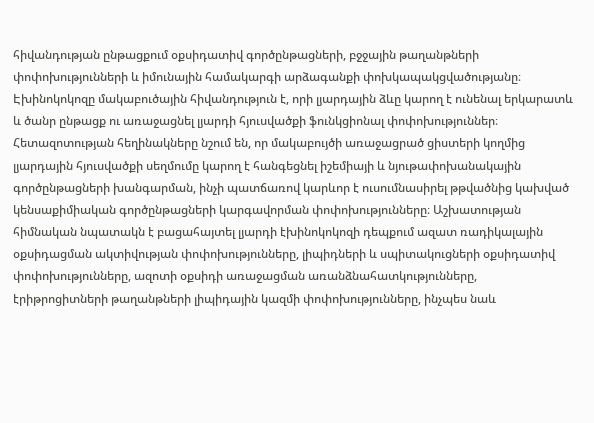հիվանդության ընթացքում օքսիդատիվ գործընթացների, բջջային թաղանթների փոփոխությունների և իմունային համակարգի արձագանքի փոխկապակցվածությանը։ Էխինոկոկոզը մակաբուծային հիվանդություն է, որի լյարդային ձևը կարող է ունենալ երկարատև և ծանր ընթացք ու առաջացնել լյարդի հյուսվածքի ֆունկցիոնալ փոփոխություններ։ Հետազոտության հեղինակները նշում են, որ մակաբույծի առաջացրած ցիստերի կողմից լյարդային հյուսվածքի սեղմումը կարող է հանգեցնել իշեմիայի և նյութափոխանակային գործընթացների խանգարման, ինչի պատճառով կարևոր է ուսումնասիրել թթվածնից կախված կենսաքիմիական գործընթացների կարգավորման փոփոխությունները։ Աշխատության հիմնական նպատակն է բացահայտել լյարդի էխինոկոկոզի դեպքում ազատ ռադիկալային օքսիդացման ակտիվության փոփոխությունները, լիպիդների և սպիտակուցների օքսիդատիվ փոփոխությունները, ազոտի օքսիդի առաջացման առանձնահատկությունները, էրիթրոցիտների թաղանթների լիպիդային կազմի փոփոխությունները, ինչպես նաև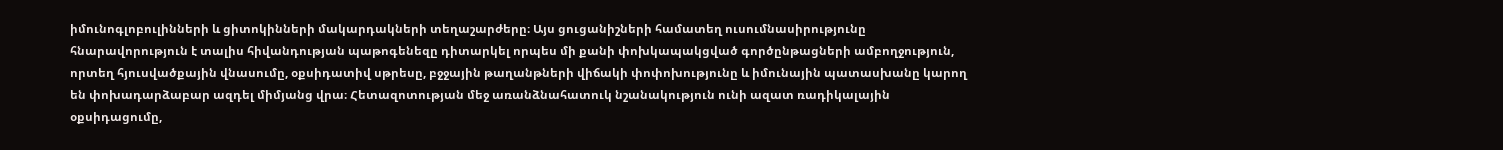իմունոգլոբուլինների և ցիտոկինների մակարդակների տեղաշարժերը։ Այս ցուցանիշների համատեղ ուսումնասիրությունը հնարավորություն է տալիս հիվանդության պաթոգենեզը դիտարկել որպես մի քանի փոխկապակցված գործընթացների ամբողջություն, որտեղ հյուսվածքային վնասումը, օքսիդատիվ սթրեսը, բջջային թաղանթների վիճակի փոփոխությունը և իմունային պատասխանը կարող են փոխադարձաբար ազդել միմյանց վրա։ Հետազոտության մեջ առանձնահատուկ նշանակություն ունի ազատ ռադիկալային օքսիդացումը,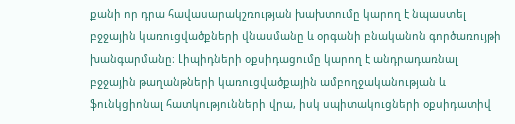քանի որ դրա հավասարակշռության խախտումը կարող է նպաստել բջջային կառուցվածքների վնասմանը և օրգանի բնականոն գործառույթի խանգարմանը։ Լիպիդների օքսիդացումը կարող է անդրադառնալ բջջային թաղանթների կառուցվածքային ամբողջականության և ֆունկցիոնալ հատկությունների վրա, իսկ սպիտակուցների օքսիդատիվ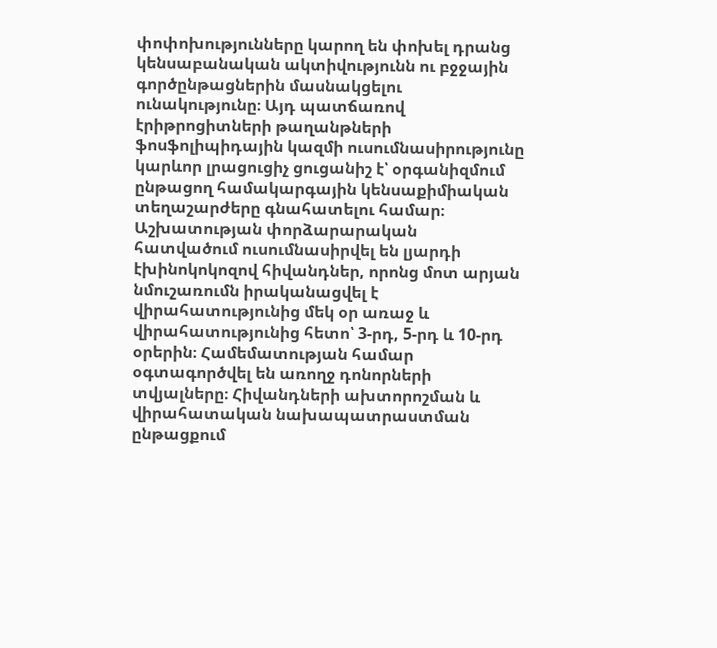փոփոխությունները կարող են փոխել դրանց կենսաբանական ակտիվությունն ու բջջային գործընթացներին մասնակցելու ունակությունը։ Այդ պատճառով էրիթրոցիտների թաղանթների ֆոսֆոլիպիդային կազմի ուսումնասիրությունը կարևոր լրացուցիչ ցուցանիշ է՝ օրգանիզմում ընթացող համակարգային կենսաքիմիական տեղաշարժերը գնահատելու համար։ Աշխատության փորձարարական հատվածում ուսումնասիրվել են լյարդի էխինոկոկոզով հիվանդներ, որոնց մոտ արյան նմուշառումն իրականացվել է վիրահատությունից մեկ օր առաջ և վիրահատությունից հետո՝ 3-րդ, 5-րդ և 10-րդ օրերին։ Համեմատության համար օգտագործվել են առողջ դոնորների տվյալները։ Հիվանդների ախտորոշման և վիրահատական նախապատրաստման ընթացքում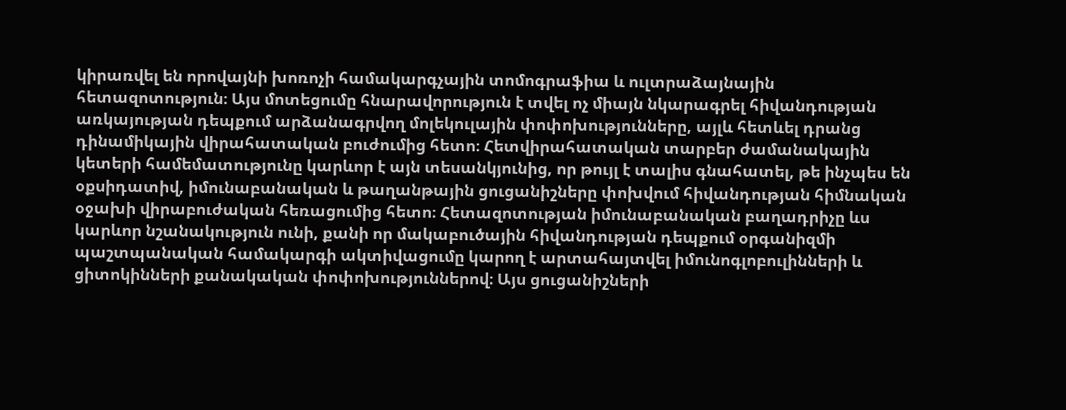կիրառվել են որովայնի խոռոչի համակարգչային տոմոգրաֆիա և ուլտրաձայնային հետազոտություն։ Այս մոտեցումը հնարավորություն է տվել ոչ միայն նկարագրել հիվանդության առկայության դեպքում արձանագրվող մոլեկուլային փոփոխությունները, այլև հետևել դրանց դինամիկային վիրահատական բուժումից հետո։ Հետվիրահատական տարբեր ժամանակային կետերի համեմատությունը կարևոր է այն տեսանկյունից, որ թույլ է տալիս գնահատել, թե ինչպես են օքսիդատիվ, իմունաբանական և թաղանթային ցուցանիշները փոխվում հիվանդության հիմնական օջախի վիրաբուժական հեռացումից հետո։ Հետազոտության իմունաբանական բաղադրիչը ևս կարևոր նշանակություն ունի, քանի որ մակաբուծային հիվանդության դեպքում օրգանիզմի պաշտպանական համակարգի ակտիվացումը կարող է արտահայտվել իմունոգլոբուլինների և ցիտոկինների քանակական փոփոխություններով։ Այս ցուցանիշների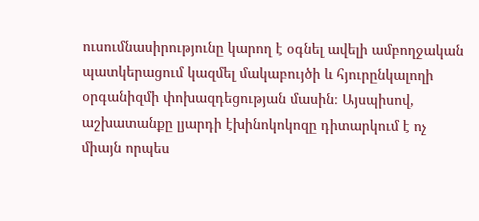ուսումնասիրությունը կարող է օգնել ավելի ամբողջական պատկերացում կազմել մակաբույծի և հյուրընկալողի օրգանիզմի փոխազդեցության մասին։ Այսպիսով, աշխատանքը լյարդի էխինոկոկոզը դիտարկում է ոչ միայն որպես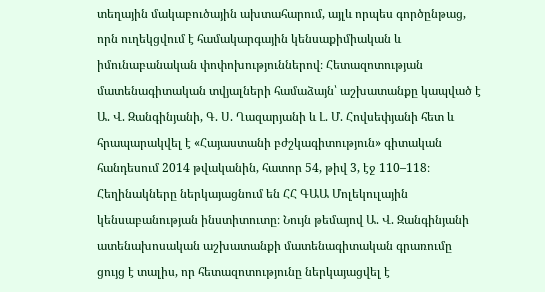տեղային մակաբուծային ախտահարում, այլև որպես գործընթաց, որն ուղեկցվում է համակարգային կենսաքիմիական և իմունաբանական փոփոխություններով։ Հետազոտության մատենագիտական տվյալների համաձայն՝ աշխատանքը կապված է Ա. Վ. Զանգինյանի, Գ. Ս. Ղազարյանի և Լ. Մ. Հովսեփյանի հետ և հրապարակվել է «Հայաստանի բժշկագիտություն» գիտական հանդեսում 2014 թվականին, հատոր 54, թիվ 3, էջ 110–118։ Հեղինակները ներկայացնում են ՀՀ ԳԱԱ Մոլեկուլային կենսաբանության ինստիտուտը։ Նույն թեմայով Ա. Վ. Զանգինյանի ատենախոսական աշխատանքի մատենագիտական գրառումը ցույց է տալիս, որ հետազոտությունը ներկայացվել է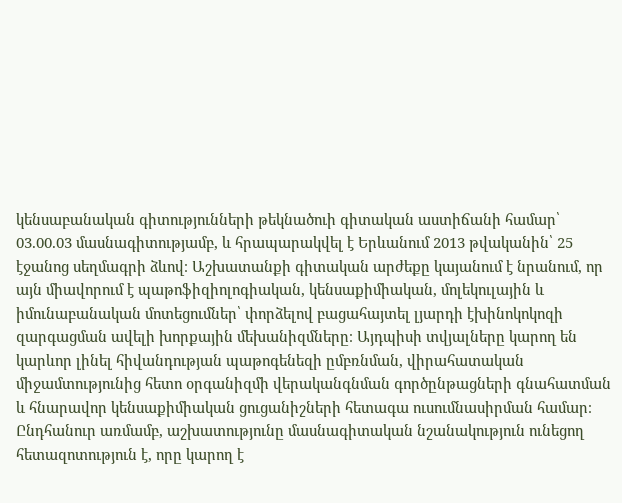կենսաբանական գիտությունների թեկնածուի գիտական աստիճանի համար՝ 03.00.03 մասնագիտությամբ, և հրապարակվել է Երևանում 2013 թվականին՝ 25 էջանոց սեղմագրի ձևով։ Աշխատանքի գիտական արժեքը կայանում է նրանում, որ այն միավորում է պաթոֆիզիոլոգիական, կենսաքիմիական, մոլեկուլային և իմունաբանական մոտեցումներ՝ փորձելով բացահայտել լյարդի էխինոկոկոզի զարգացման ավելի խորքային մեխանիզմները։ Այդպիսի տվյալները կարող են կարևոր լինել հիվանդության պաթոգենեզի ըմբռնման, վիրահատական միջամտությունից հետո օրգանիզմի վերականգնման գործընթացների գնահատման և հնարավոր կենսաքիմիական ցուցանիշների հետագա ուսումնասիրման համար։ Ընդհանուր առմամբ, աշխատությունը մասնագիտական նշանակություն ունեցող հետազոտություն է, որը կարող է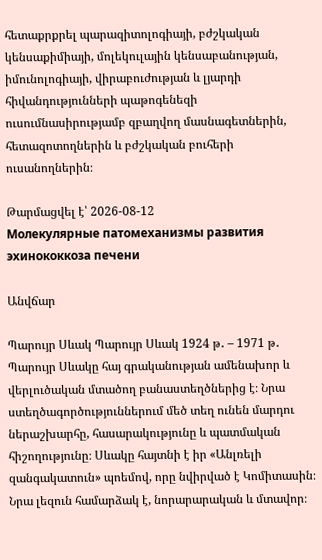հետաքրքրել պարազիտոլոգիայի, բժշկական կենսաքիմիայի, մոլեկուլային կենսաբանության, իմունոլոգիայի, վիրաբուժության և լյարդի հիվանդությունների պաթոգենեզի ուսումնասիրությամբ զբաղվող մասնագետներին, հետազոտողներին և բժշկական բուհերի ուսանողներին։

Թարմացվել է՝ 2026-08-12
Молекулярные патомеханизмы развития эхинококкоза печени

Անվճար

Պարույր Սևակ Պարույր Սևակ 1924 թ․ – 1971 թ․ Պարույր Սևակը հայ գրականության ամենախոր և վերլուծական մտածող բանաստեղծներից է։ Նրա ստեղծագործություններում մեծ տեղ ունեն մարդու ներաշխարհը, հասարակությունը և պատմական հիշողությունը։ Սևակը հայտնի է իր «Անլռելի զանգակատուն» պոեմով, որը նվիրված է Կոմիտասին։ Նրա լեզուն համարձակ է, նորարարական և մտավոր։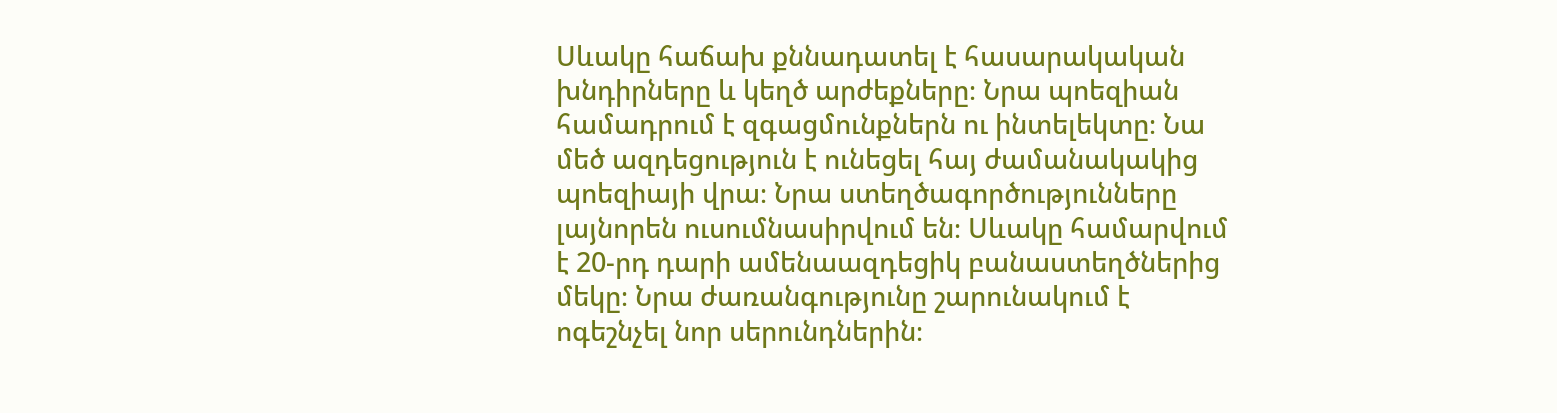Սևակը հաճախ քննադատել է հասարակական խնդիրները և կեղծ արժեքները։ Նրա պոեզիան համադրում է զգացմունքներն ու ինտելեկտը։ Նա մեծ ազդեցություն է ունեցել հայ ժամանակակից պոեզիայի վրա։ Նրա ստեղծագործությունները լայնորեն ուսումնասիրվում են։ Սևակը համարվում է 20-րդ դարի ամենաազդեցիկ բանաստեղծներից մեկը։ Նրա ժառանգությունը շարունակում է ոգեշնչել նոր սերունդներին։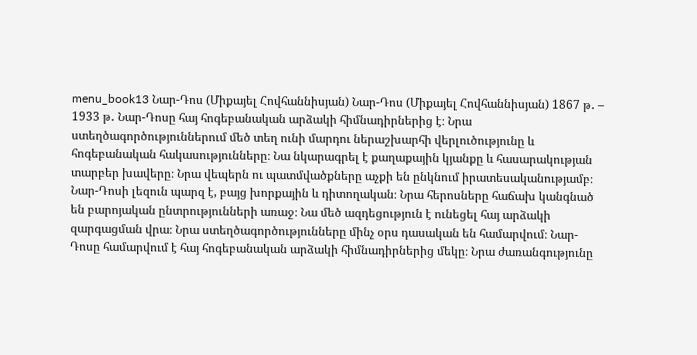menu_book13 Նար-Դոս (Միքայել Հովհաննիսյան) Նար-Դոս (Միքայել Հովհաննիսյան) 1867 թ․ – 1933 թ․ Նար-Դոսը հայ հոգեբանական արձակի հիմնադիրներից է։ Նրա ստեղծագործություններում մեծ տեղ ունի մարդու ներաշխարհի վերլուծությունը և հոգեբանական հակասությունները։ Նա նկարագրել է քաղաքային կյանքը և հասարակության տարբեր խավերը։ Նրա վեպերն ու պատմվածքները աչքի են ընկնում իրատեսականությամբ։ Նար-Դոսի լեզուն պարզ է, բայց խորքային և դիտողական։ Նրա հերոսները հաճախ կանգնած են բարոյական ընտրությունների առաջ։ Նա մեծ ազդեցություն է ունեցել հայ արձակի զարգացման վրա։ Նրա ստեղծագործությունները մինչ օրս դասական են համարվում։ Նար-Դոսը համարվում է հայ հոգեբանական արձակի հիմնադիրներից մեկը։ Նրա ժառանգությունը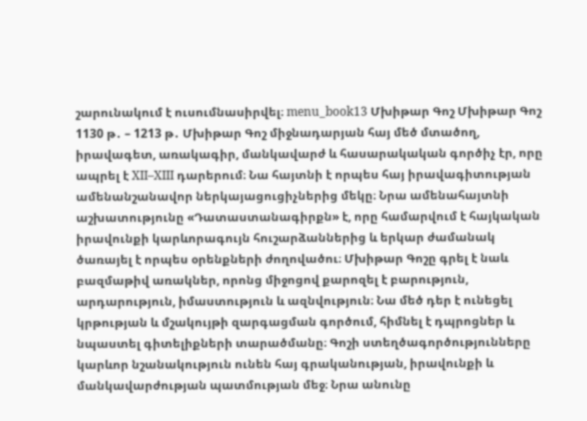շարունակում է ուսումնասիրվել։ menu_book13 Մխիթար Գոշ Մխիթար Գոշ 1130 թ․ – 1213 թ․ Մխիթար Գոշ միջնադարյան հայ մեծ մտածող, իրավագետ, առակագիր, մանկավարժ և հասարակական գործիչ էր, որը ապրել է XII–XIII դարերում։ Նա հայտնի է որպես հայ իրավագիտության ամենանշանավոր ներկայացուցիչներից մեկը։ Նրա ամենահայտնի աշխատությունը «Դատաստանագիրքն» է, որը համարվում է հայկական իրավունքի կարևորագույն հուշարձաններից և երկար ժամանակ ծառայել է որպես օրենքների ժողովածու։ Մխիթար Գոշը գրել է նաև բազմաթիվ առակներ, որոնց միջոցով քարոզել է բարություն, արդարություն, իմաստություն և ազնվություն։ Նա մեծ դեր է ունեցել կրթության և մշակույթի զարգացման գործում, հիմնել է դպրոցներ և նպաստել գիտելիքների տարածմանը։ Գոշի ստեղծագործությունները կարևոր նշանակություն ունեն հայ գրականության, իրավունքի և մանկավարժության պատմության մեջ։ Նրա անունը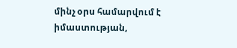մինչ օրս համարվում է իմաստության,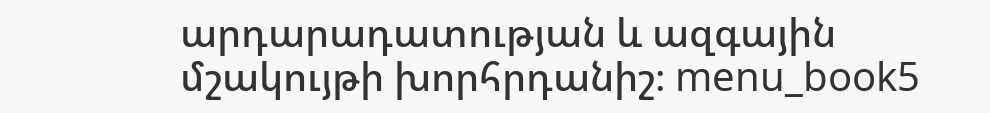արդարադատության և ազգային մշակույթի խորհրդանիշ։ menu_book5